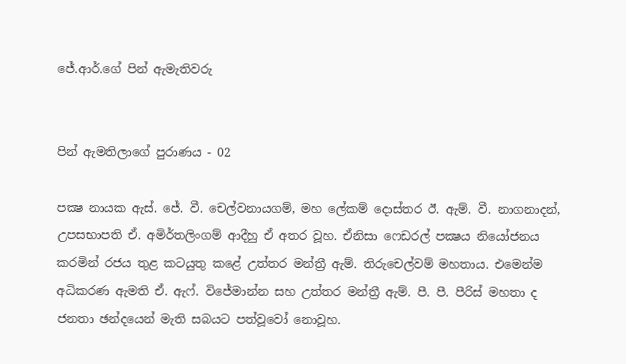ජේ.ආර්.ගේ පින් ඇමැතිවරු


පින් ඇමතිලාගේ පුරාණය - 02

පක්‍ෂ නායක ඇස්. ජේ. වී. චෙල්වනායගම්, මහ ලේකම් දොස්තර ඊ. ඇම්. වී. නාගනාදන්, උපසභාපති ඒ. අමිර්තලිංගම් ආදීහු ඒ අතර වූහ. ඒනිසා ෆෙඩරල් පක්‍ෂය නියෝජනය කරමින් රජය තුළ කටයුතු කළේ උත්තර මන්ත්‍රී ඇම්. තිරුචෙල්වම් මහතාය. එමෙන්ම අධිකරණ ඇමති ඒ. ඇෆ්. විජේමාන්න සහ උත්තර මන්ත්‍රී ඇම්. පී. පී. පීරිස් මහතා ද ජනතා ඡන්දයෙන් මැති සබයට පත්වූවෝ නොවූහ.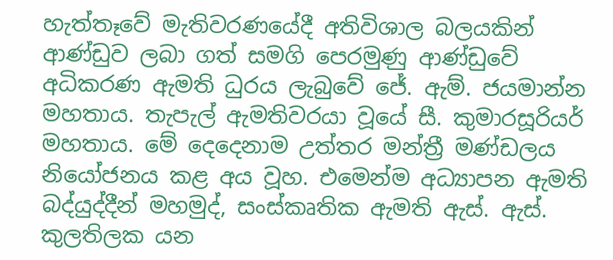හැත්තෑවේ මැතිවරණයේදී අතිවිශාල බලයකින් ආණ්ඩුව ලබා ගත් සමගි පෙරමුණු ආණ්ඩුවේ අධිකරණ ඇමති ධුරය ලැබුවේ ජේ. ඇම්. ජයමාන්න මහතාය. තැපැල් ඇමතිවරයා වූයේ සී. කුමාරසූරියර් මහතාය. මේ දෙදෙනාම උත්තර මන්ත්‍රී මණ්ඩලය නියෝජනය කළ අය වූහ. එමෙන්ම අධ්‍යාපන ඇමති බද්යුද්දීන් මහමුද්, සංස්කෘතික ඇමති ඇස්. ඇස්. කුලතිලක යන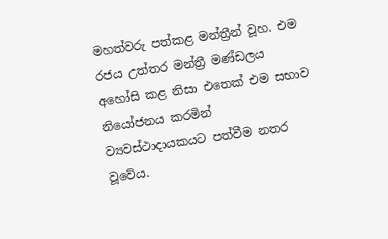මහත්වරු පත්කළ මන්ත්‍රීන් වූහ. එම රජය උත්තර මන්ත්‍රී මණ්ඩලය අහෝසි කළ නිසා එතෙක් එම සභාව නියෝජනය කරමින් ව්‍යවස්ථාදායකයට පත්වීම නතර වූවේය.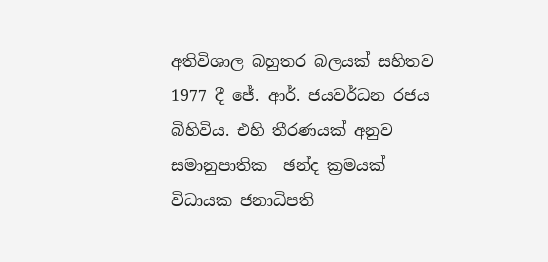අතිවිශාල බහුතර බලයක් සහිතව 1977 දී ජේ. ආර්. ජයවර්ධන රජය  බිහිවිය. එහි තීරණයක් අනුව සමානුපාතික  ඡන්ද ක්‍රමයක් විධායක ජනාධිපති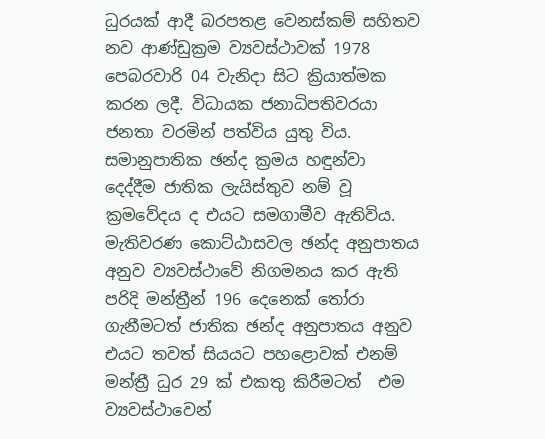ධුරයක් ආදී බරපතළ වෙනස්කම් සහිතව නව ආණ්ඩුක්‍රම ව්‍යවස්ථාවක් 1978 පෙබරවාරි 04 වැනිදා සිට ක්‍රියාත්මක කරන ලදී. විධායක ජනාධිපතිවරයා ජනතා වරමින් පත්විය යුතු විය. සමානුපාතික ඡන්ද ක්‍රමය හඳුන්වා දෙද්දීම ජාතික ලැයිස්තුව නම් වූ ක්‍රමවේදය ද එයට සමගාමීව ඇතිවිය. මැතිවරණ කොට්ඨාසවල ඡන්ද අනුපාතය අනුව ව්‍යවස්ථාවේ නිගමනය කර ඇති පරිදි මන්ත්‍රීන් 196 දෙනෙක් තෝරා ගැනීමටත් ජාතික ඡන්ද අනුපාතය අනුව එයට තවත් සියයට පහළොවක් එනම් මන්ත්‍රී ධුර 29 ක් එකතු කිරීමටත්  එම  ව්‍යවස්ථාවෙන්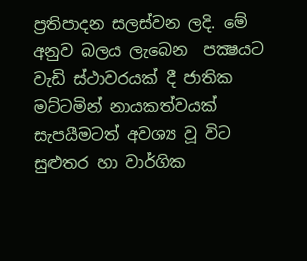ප්‍රතිපාදන සලස්වන ලදි. මේ අනුව බලය ලැබෙන  පක්‍ෂයට වැඩි ස්ථාවරයක් දී ජාතික මට්ටමින් නායකත්වයක් සැපයීමටත් අවශ්‍ය වූ විට සුළුතර හා වාර්ගික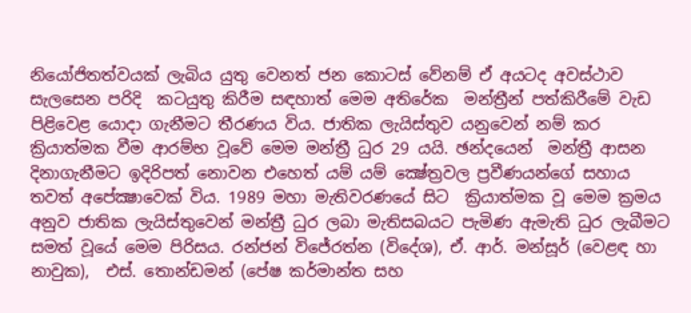නියෝජිතත්වයක් ලැබිය යුතු වෙනත් ජන කොටස් වේනම් ඒ අයටද අවස්ථාව සැලසෙන පරිදි  කටයුතු කිරීම සඳහාත් මෙම අතිරේක  මන්ත්‍රීන් පත්කිරීමේ වැඩ පිළිවෙළ යොදා ගැනීමට තීරණය විය. ජාතික ලැයිස්තුව යනුවෙන් නම් කර ක්‍රියාත්මක වීම ආරම්භ වූවේ මෙම මන්ත්‍රී ධුර 29 යයි. ඡන්දයෙන්  මන්ත්‍රී ආසන දිනාගැනීමට ඉදිරිපත් නොවන එහෙත් යම් යම් ක්‍ෂේත්‍රවල ප්‍රවීණයන්ගේ සහාය තවත් අපේක්‍ෂාවෙක් විය. 1989 මහා මැතිවරණයේ සිට  ක්‍රියාත්මක වූ මෙම ක්‍රමය අනුව ජාතික ලැයිස්තුවෙන් මන්ත්‍රී ධුර ලබා මැතිසබයට පැමිණ ඇමැති ධුර ලැබීමට  සමත් වූයේ මෙම පිරිසය. රන්ජන් විජේරත්න (විදේශ), ඒ. ආර්. මන්සූර් (වෙළඳ හා නාවුක),  එස්. තොන්ඩමන් (පේෂ කර්මාන්ත සහ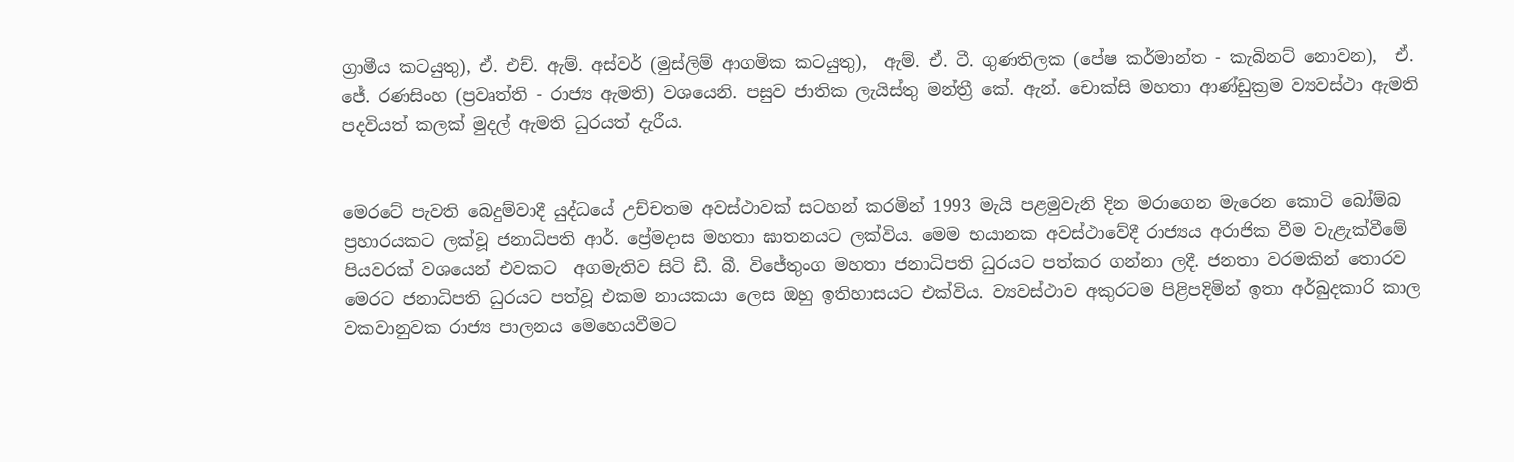ග්‍රාමීය කටයුතු), ඒ. එච්. ඇම්. අස්වර් (මුස්ලිම් ආගමික කටයුතු),  ඇම්. ඒ. ටී. ගුණතිලක (පේෂ කර්මාන්ත - කැබිනට් නොවන),  ඒ. ජේ. රණසිංහ (ප්‍රවෘත්ති - රාජ්‍ය ඇමති) වශයෙනි. පසුව ජාතික ලැයිස්තු මන්ත්‍රී කේ. ඇන්. චොක්සි මහතා ආණ්ඩුක්‍රම ව්‍යවස්ථා ඇමති පදවියත් කලක් මුදල් ඇමති ධුරයත් දැරීය.


මෙරටේ පැවති බෙදුම්වාදී යුද්ධයේ උච්චතම අවස්ථාවක් සටහන් කරමින් 1993 මැයි පළමුවැනි දින මරාගෙන මැරෙන කොටි බෝම්බ ප්‍රහාරයකට ලක්වූ ජනාධිපති ආර්. ප්‍රේමදාස මහතා ඝාතනයට ලක්විය. මෙම භයානක අවස්ථාවේදී රාජ්‍යය අරාජික වීම වැළැක්වීමේ පියවරක් වශයෙන් එවකට  අගමැතිව සිටි ඩී. බී. විජේතුංග මහතා ජනාධිපති ධුරයට පත්කර ගන්නා ලදී. ජනතා වරමකින් තොරව මෙරට ජනාධිපති ධුරයට පත්වූ එකම නායකයා ලෙස ඔහු ඉතිහාසයට එක්විය. ව්‍යවස්ථාව අකුරටම පිළිපදිමින් ඉතා අර්බුදකාරි කාල වකවානුවක රාජ්‍ය පාලනය මෙහෙයවීමට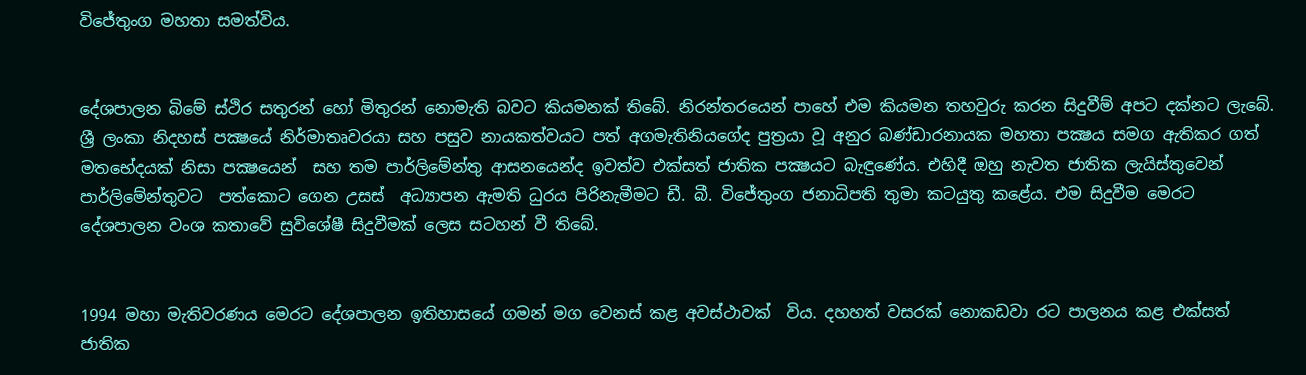විජේතුංග මහතා සමත්විය.


දේශපාලන බිමේ ස්ථිර සතුරන් හෝ මිතුරන් නොමැති බවට කියමනක් තිබේ. නිරන්තරයෙන් පාහේ එම කියමන තහවුරු කරන සිදුවීම් අපට දක්නට ලැබේ. ශ්‍රී ලංකා නිදහස් පක්‍ෂයේ නිර්මාතෘවරයා සහ පසුව නායකත්වයට පත් අගමැතිනියගේද පුත්‍රයා වූ අනුර බණ්ඩාරනායක මහතා පක්‍ෂය සමග ඇතිකර ගත් මතභේදයක් නිසා පක්‍ෂයෙන්  සහ තම පාර්ලිමේන්තු ආසනයෙන්ද ඉවත්ව එක්සත් ජාතික පක්‍ෂයට බැඳුණේය. එහිදී ඔහු නැවත ජාතික ලැයිස්තුවෙන් පාර්ලිමේන්තුවට  පත්කොට ගෙන උසස්  අධ්‍යාපන ඇමති ධුරය පිරිනැමීමට ඩී. බී. විජේතුංග ජනාධිපති තුමා කටයුතු කළේය. එම සිදුවීම මෙරට දේශපාලන වංශ කතාවේ සුවිශේෂී සිදුවීමක් ලෙස සටහන් වී තිබේ.


1994 මහා මැතිවරණය මෙරට දේශපාලන ඉතිහාසයේ ගමන් මග වෙනස් කළ අවස්ථාවක්  විය. දහහත් වසරක් නොකඩවා රට පාලනය කළ එක්සත් ජාතික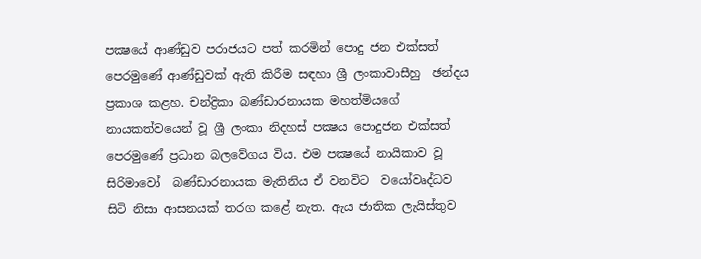පක්‍ෂයේ ආණ්ඩුව පරාජයට පත් කරමින් පොදු ජන එක්සත් පෙරමුණේ ආණ්ඩුවක් ඇති කිරීම සඳහා ශ්‍රී ලංකාවාසීහු  ඡන්දය  ප්‍රකාශ කළහ. චන්ද්‍රිකා බණ්ඩාරනායක මහත්මියගේ නායකත්වයෙන් වූ ශ්‍රී ලංකා නිදහස් පක්‍ෂය පොදුජන එක්සත් පෙරමුණේ ප්‍රධාන බලවේගය විය. එම පක්‍ෂයේ නායිකාව වූ සිරිමාවෝ  බණ්ඩාරනායක මැතිනිය ඒ වනවිට  වයෝවෘද්ධව සිටි නිසා ආසනයක් තරග කළේ නැත. ඇය ජාතික ලැයිස්තුව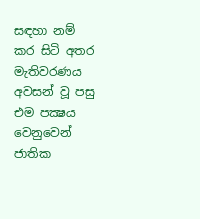සඳහා නම් කර සිටි අතර මැතිවරණය අවසන් වූ පසු එම පක්‍ෂය වෙනුවෙන්  ජාතික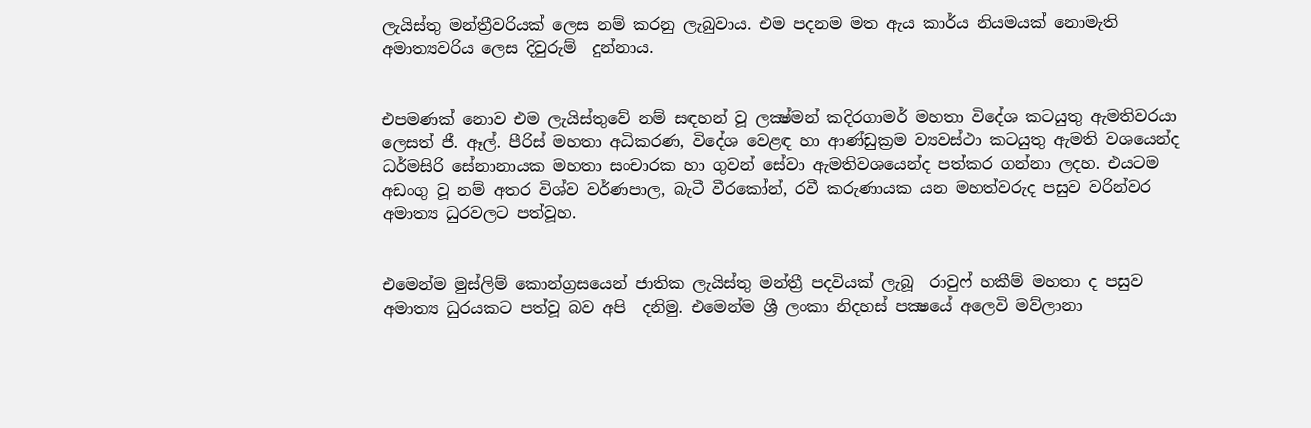ලැයිස්තු මන්ත්‍රීවරියක් ලෙස නම් කරනු ලැබුවාය. එම පදනම මත ඇය කාර්ය නියමයක් නොමැති අමාත්‍යවරිය ලෙස දිවුරුම්  දුන්නාය.


එපමණක් නොව එම ලැයිස්තුවේ නම් සඳහන් වූ ලක්‍ෂ්මන් කදිරගාමර් මහතා විදේශ කටයුතු ඇමතිවරයා ලෙසත් ජී. ඈල්. පීරිස් මහතා අධිකරණ, විදේශ වෙළඳ හා ආණ්ඩුක්‍රම ව්‍යවස්ථා කටයුතු ඇමති වශයෙන්ද ධර්මසිරි සේනානායක මහතා සංචාරක හා ගුවන් සේවා ඇමතිවශයෙන්ද පත්කර ගන්නා ලදහ. එයටම අඩංගු වූ නම් අතර විශ්ව වර්ණපාල, බැටී වීරකෝන්, රවී කරුණායක යන මහත්වරුද පසුව වරින්වර අමාත්‍ය ධුරවලට පත්වූහ.


එමෙන්ම මුස්ලිම් කොන්ග්‍රසයෙන් ජාතික ලැයිස්තු මන්ත්‍රී පදවියක් ලැබූ  රාවුෆ් හකීම් මහතා ද පසුව  අමාත්‍ය ධුරයකට පත්වූ බව අපි  දනිමු. එමෙන්ම ශ්‍රී ලංකා නිදහස් පක්‍ෂයේ අලෙවි මව්ලානා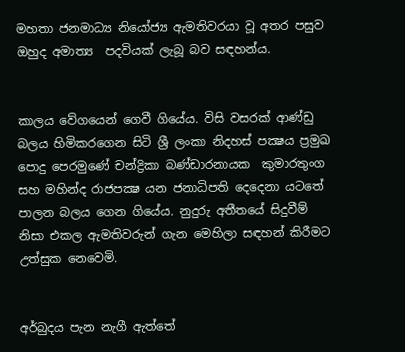මහතා ජනමාධ්‍ය නියෝජ්‍ය ඇමතිවරයා වූ අතර පසුව ඔහුද අමාත්‍ය  පදවියක් ලැබූ බව සඳහන්ය.


කාලය වේගයෙන් ගෙවී ගියේය. විසි වසරක් ආණ්ඩු බලය හිමිකරගෙන සිටි ශ්‍රී ලංකා නිදහස් පක්‍ෂය ප්‍රමුඛ පොදු පෙරමුණේ චන්ද්‍රිකා බණ්ඩාරනායක  කුමාරතුංග සහ මහින්ද රාජපක්‍ෂ යන ජනාධිපති දෙදෙනා යටතේ පාලන බලය ගෙන ගියේය. නුදුරු අතීතයේ සිදුවීම් නිසා එකල ඇමතිවරුන් ගැන මෙහිලා සඳහන් කිරීමට උත්සුක නෙවෙමි.


අර්බුදය පැන නැගී ඇත්තේ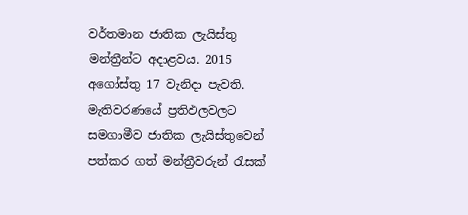වර්තමාන ජාතික ලැයිස්තු මන්ත්‍රීන්ට අදාළවය. 2015 අගෝස්තු 17 වැනිදා පැවති. මැතිවරණයේ ප්‍රතිඵලවලට සමගාමීව ජාතික ලැයිස්තුවෙන් පත්කර ගත් මන්ත්‍රීවරුන් රැසක්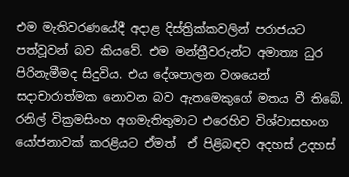එම මැතිවරණයේදී අදාළ දිස්ත්‍රික්කවලින් පරාජයට පත්වූවන් බව කියවේ. එම මන්ත්‍රීවරුන්ට අමාත්‍ය ධුර පිරිනැමීමද සිදුවිය. එය දේශපාලන වශයෙන් සදාචාරාත්මක නොවන බව ඇතමෙකුගේ මතය වී තිබේ. රනිල් වික්‍රමසිංහ අගමැතිතුමාට එරෙහිව විශ්වාසභංග යෝජනාවක් කරළියට ඒමත්  ඒ පිළිබඳව අදහස් උදහස්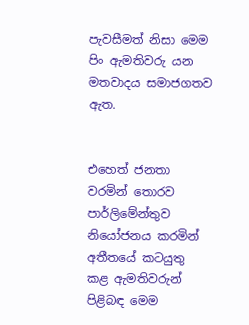පැවසීමත් නිසා මෙම පිං ඇමතිවරු යන මතවාදය සමාජගතව ඇත.


එහෙත් ජනතා වරමින් තොරව පාර්ලිමේන්තුව නියෝජනය කරමින් අතීතයේ කටයුතු කළ ඇමතිවරුන් පිළිබඳ මෙම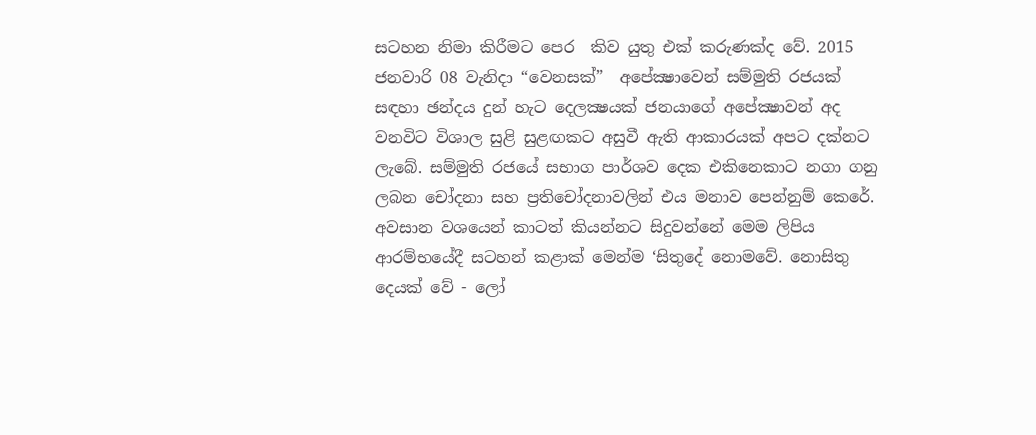සටහන නිමා කිරීමට පෙර  කිව යුතු එක් කරුණක්ද වේ. 2015 ජනවාරි 08 වැනිදා “වෙනසක්”  අපේක්‍ෂාවෙන් සම්මුති රජයක් සඳහා ඡන්දය දුන් හැට දෙලක්‍ෂයක් ජනයාගේ අපේක්‍ෂාවන් අද වනවිට විශාල සුළි සුළඟකට අසුවී ඇති ආකාරයක් අපට දක්නට ලැබේ. සම්මුති රජයේ සභාග පාර්ශව දෙක එකිනෙකාට නගා ගනු ලබන චෝදනා සහ ප්‍රතිචෝදනාවලින් එය මනාව පෙන්නුම් කෙරේ. අවසාන වශයෙන් කාටත් කියන්නට සිදුවන්නේ මෙම ලිපිය  ආරම්භයේදී සටහන් කළාක් මෙන්ම ‘සිතුදේ නොමවේ. නොසිතු දෙයක් වේ - ලෝ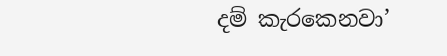දම් කැරකෙනවා’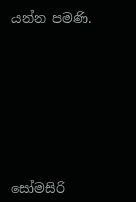යන්න පමණි.








සෝමසිරි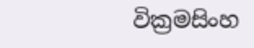වික්‍රමසිංහ